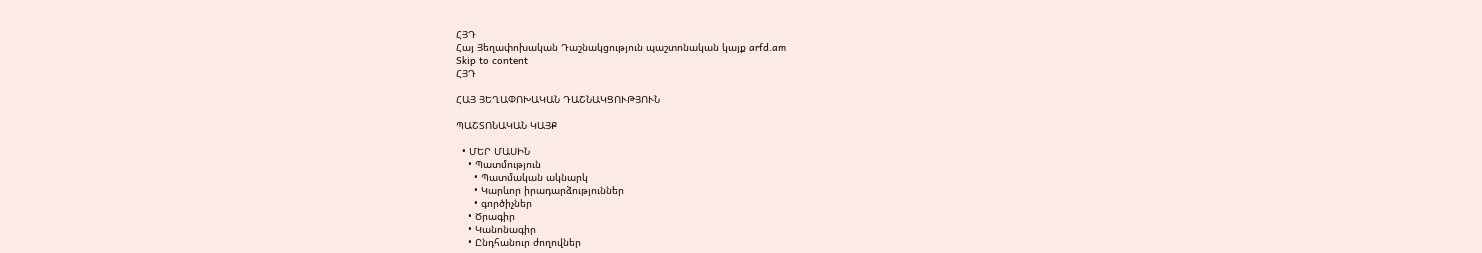ՀՅԴ
Հայ Յեղափոխական Դաշնակցություն պաշտոնական կայք arfd.am
Skip to content
ՀՅԴ

ՀԱՅ ՅԵՂԱՓՈԽԱԿԱՆ ԴԱՇՆԱԿՑՈՒԹՅՈՒՆ

ՊԱՇՏՈՆԱԿԱՆ ԿԱՅՔ

  • ՄԵՐ ՄԱՍԻՆ
    • Պատմություն
      • Պատմական ակնարկ
      • Կարևոր իրադարձություններ
      • գործիչներ
    • Ծրագիր
    • Կանոնագիր
    • Ընդհանուր ժողովներ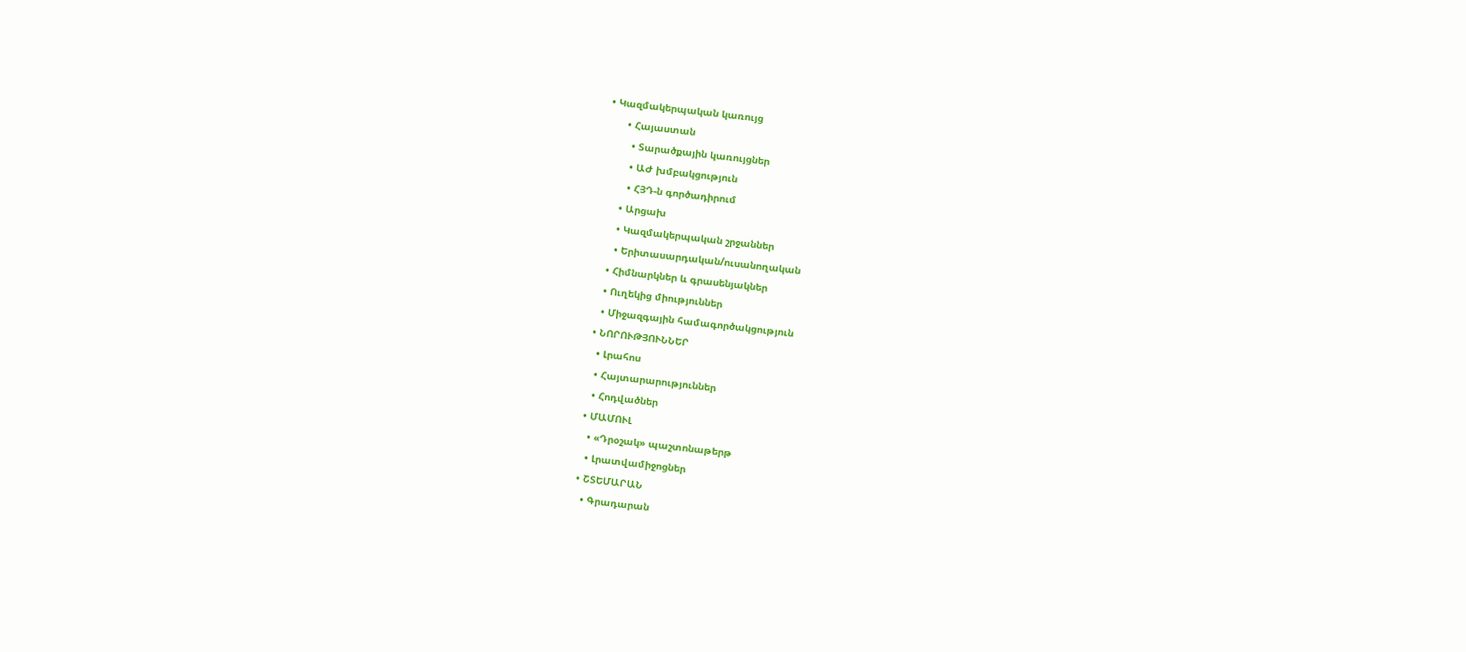• Կազմակերպական կառույց
      • Հայաստան
        • Տարածքային կառույցներ
        • ԱԺ խմբակցություն
        • ՀՅԴ-ն գործադիրում
      • Արցախ
      • Կազմակերպական շրջաններ
      • Երիտասարդական/ուսանողական
    • Հիմնարկներ և գրասենյակներ
    • Ուղեկից միություններ
    • Միջազգային համագործակցություն
  • ՆՈՐՈՒԹՅՈՒՆՆԵՐ
    • Լրահոս
    • Հայտարարություններ
    • Հոդվածներ
  • ՄԱՄՈՒԼ
    • «Դրօշակ» պաշտոնաթերթ
    • Լրատվամիջոցներ
  • ՇՏԵՄԱՐԱՆ
    • Գրադարան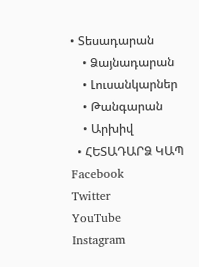• Տեսադարան
    • Ձայնադարան
    • Լուսանկարներ
    • Թանգարան
    • Արխիվ
  • ՀԵՏԱԴԱՐՁ ԿԱՊ
Facebook
Twitter
YouTube
Instagram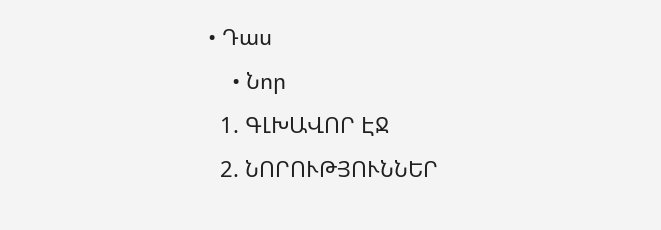• Դաս
    • Նոր
  1. ԳԼԽԱՎՈՐ ԷՋ
  2. ՆՈՐՈՒԹՅՈՒՆՆԵՐ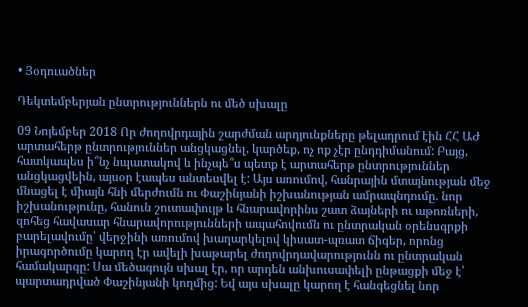• Յօդուածներ

Դեկտեմբերյան ընտրություններն ու մեծ սխալը

09 Նոյեմբեր 2018 Որ ժողովրդային շարժման արդյունքները թելադրում էին ՀՀ ԱԺ արտահերթ ընտրություններ անցկացնել, կարծեք, ոչ ոք չէր ընդդիմանում: Բայց, հատկապես ի՞նչ նպատակով և ինչպե՞ս պետք է արտահերթ ընտրություններ անցկացվեին, այսօր էապես անտեսվել է: Այս առումով, հանրային մտայնության մեջ մնացել է միայն հնի մերժումն ու Փաշինյանի իշխանության ամրապնդումը. նոր իշխանությունը, հանուն շուտափույթ և հնարավորինս շատ ձայների ու աթոռների, զոհեց հավասար հնարավորությունների ապահովումն ու ընտրական օրենսգրքի բարելավումը՝ վերջինի առումով խաղարկելով կիսատ-պռատ ճիգեր, որոնց իրագործումը կարող էր ավելի խաթարել ժողովրդավարությունն ու ընտրական համակարգը: Սա մեծագույն սխալ էր, որ արդեն անխուսափելի ընթացքի մեջ է՝ պարտադրված Փաշինյանի կողմից: Եվ այս սխալը կարող է հանգեցնել նոր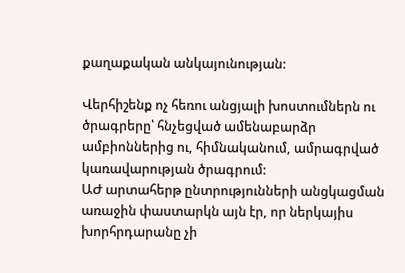քաղաքական անկայունության:

Վերհիշենք ոչ հեռու անցյալի խոստումներն ու ծրագրերը՝ հնչեցված ամենաբարձր ամբիոններից ու, հիմնականում, ամրագրված կառավարության ծրագրում:
ԱԺ արտահերթ ընտրությունների անցկացման առաջին փաստարկն այն էր, որ ներկայիս խորհրդարանը չի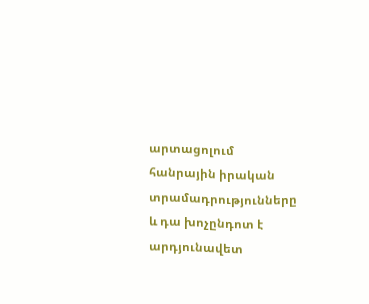արտացոլում հանրային իրական տրամադրությունները և դա խոչընդոտ է արդյունավետ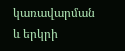կառավարման և երկրի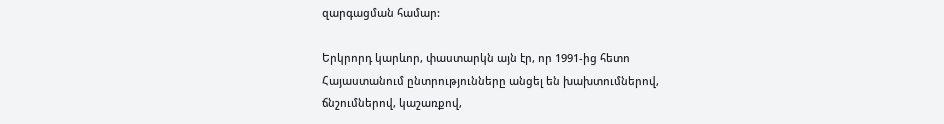զարգացման համար:

Երկրորդ կարևոր, փաստարկն այն էր, որ 1991-ից հետո Հայաստանում ընտրությունները անցել են խախտումներով, ճնշումներով, կաշառքով,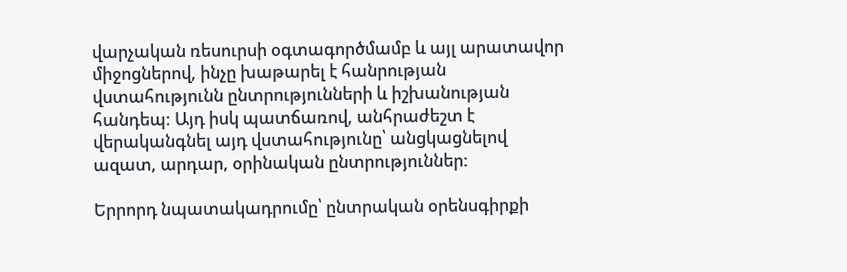վարչական ռեսուրսի օգտագործմամբ և այլ արատավոր միջոցներով, ինչը խաթարել է հանրության վստահությունն ընտրությունների և իշխանության հանդեպ: Այդ իսկ պատճառով, անհրաժեշտ է վերականգնել այդ վստահությունը՝ անցկացնելով ազատ, արդար, օրինական ընտրություններ:

Երրորդ նպատակադրումը՝ ընտրական օրենսգիրքի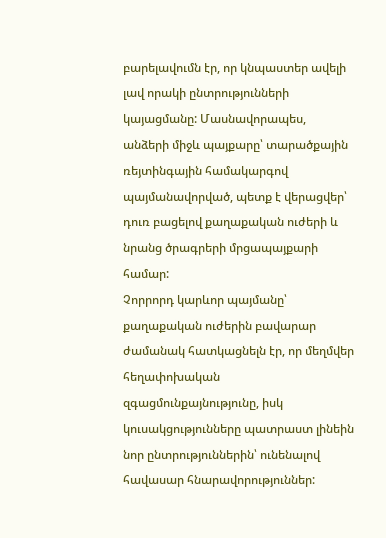բարելավումն էր, որ կնպաստեր ավելի լավ որակի ընտրությունների կայացմանը: Մասնավորապես, անձերի միջև պայքարը՝ տարածքային ռեյտինգային համակարգով պայմանավորված, պետք է վերացվեր՝ դուռ բացելով քաղաքական ուժերի և նրանց ծրագրերի մրցապայքարի համար:
Չորրորդ կարևոր պայմանը՝ քաղաքական ուժերին բավարար ժամանակ հատկացնելն էր, որ մեղմվեր հեղափոխական զգացմունքայնությունը, իսկ կուսակցությունները պատրաստ լինեին նոր ընտրություններին՝ ունենալով հավասար հնարավորություններ: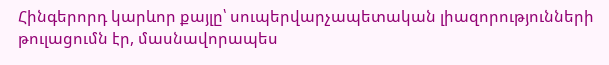Հինգերորդ կարևոր քայլը՝ սուպերվարչապետական լիազորությունների թուլացումն էր, մասնավորապես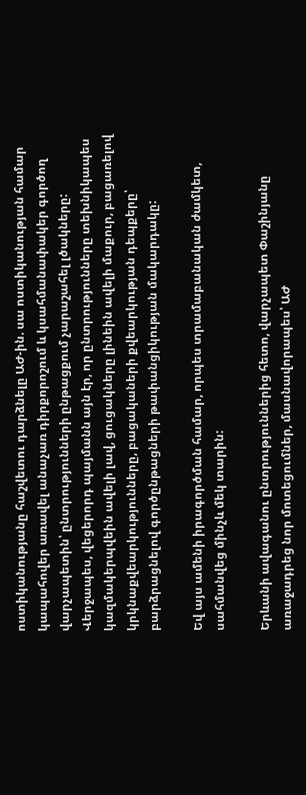ոստիկանությանը հաշվետու դարձնելը ԱԺ-ին. սա ոստիկանության համար կապահովեր առավել անաչառ դիրքորոշում և կսահմանափակեր գործող վարչապետին՝ ընտրությունների ընթացքում չարաշահել լծակները:
Վերջապես, վեցերորդ պայմանն այն էր, որ ընտրությունները տեխնիկապես կազմակերպվեին ավելի լավ, ցուցակները լինեին ավելի մաքուր, բացառելով կրկնաքվեարկությունները, բացակաների քվեարկության դեպքերը՝ բարձրացնելով գործընթացների թափանցիկության մակարդակը:

Եվ այս ամենի իրագործման համար, որպես տրամաբանական ժամկետ, սահմանվեց մինչև մեկ տարին:

Երևանի ավագանու ընտրություններից հետո, վարչապետ Փաշինյանը առաջադրեց նոր մոտեցումներ, մասնավորապես՝ ԱԺ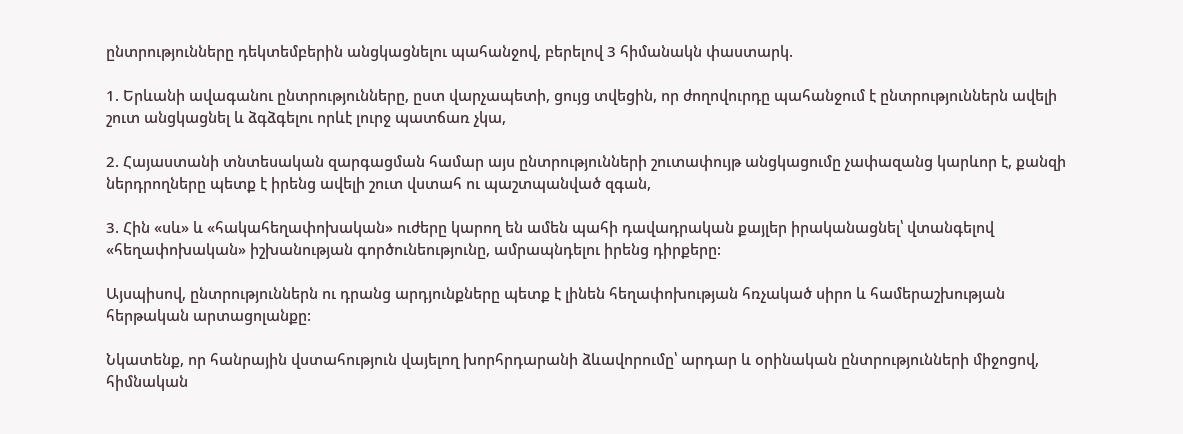ընտրությունները դեկտեմբերին անցկացնելու պահանջով, բերելով 3 հիմանակն փաստարկ.

1. Երևանի ավագանու ընտրությունները, ըստ վարչապետի, ցույց տվեցին, որ ժողովուրդը պահանջում է ընտրություններն ավելի շուտ անցկացնել և ձգձգելու որևէ լուրջ պատճառ չկա,

2. Հայաստանի տնտեսական զարգացման համար այս ընտրությունների շուտափույթ անցկացումը չափազանց կարևոր է, քանզի ներդրողները պետք է իրենց ավելի շուտ վստահ ու պաշտպանված զգան,

3. Հին «սև» և «հակահեղափոխական» ուժերը կարող են ամեն պահի դավադրական քայլեր իրականացնել՝ վտանգելով «հեղափոխական» իշխանության գործունեությունը, ամրապնդելու իրենց դիրքերը:

Այսպիսով, ընտրություններն ու դրանց արդյունքները պետք է լինեն հեղափոխության հռչակած սիրո և համերաշխության հերթական արտացոլանքը:

Նկատենք, որ հանրային վստահություն վայելող խորհրդարանի ձևավորումը՝ արդար և օրինական ընտրությունների միջոցով, հիմնական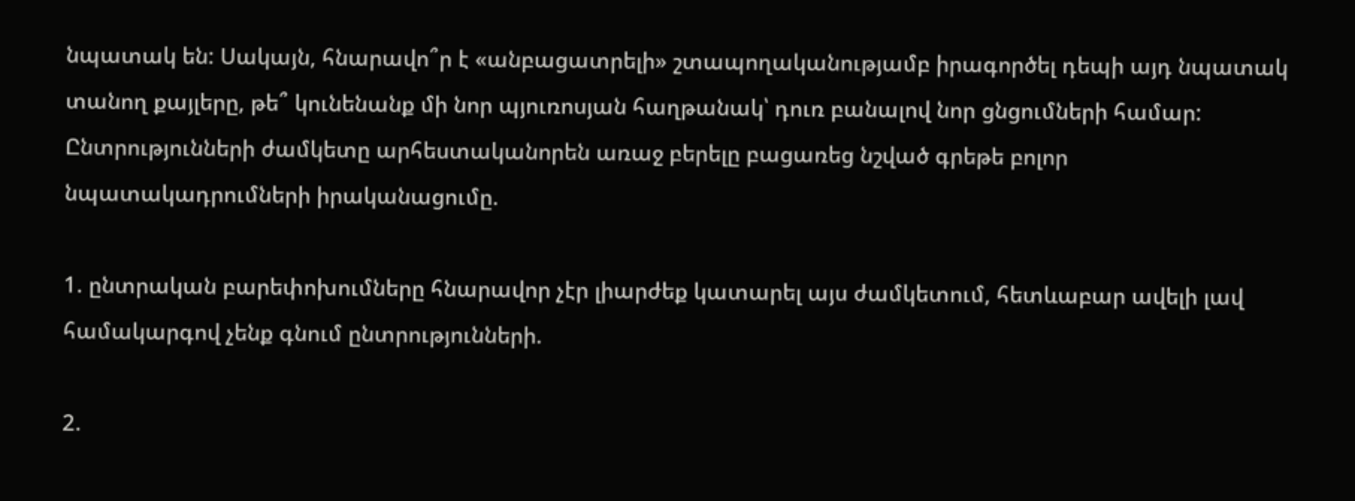նպատակ են: Սակայն, հնարավո՞ր է «անբացատրելի» շտապողականությամբ իրագործել դեպի այդ նպատակ տանող քայլերը, թե՞ կունենանք մի նոր պյուռոսյան հաղթանակ՝ դուռ բանալով նոր ցնցումների համար:
Ընտրությունների ժամկետը արհեստականորեն առաջ բերելը բացառեց նշված գրեթե բոլոր նպատակադրումների իրականացումը.

1. ընտրական բարեփոխումները հնարավոր չէր լիարժեք կատարել այս ժամկետում, հետևաբար ավելի լավ համակարգով չենք գնում ընտրությունների.

2.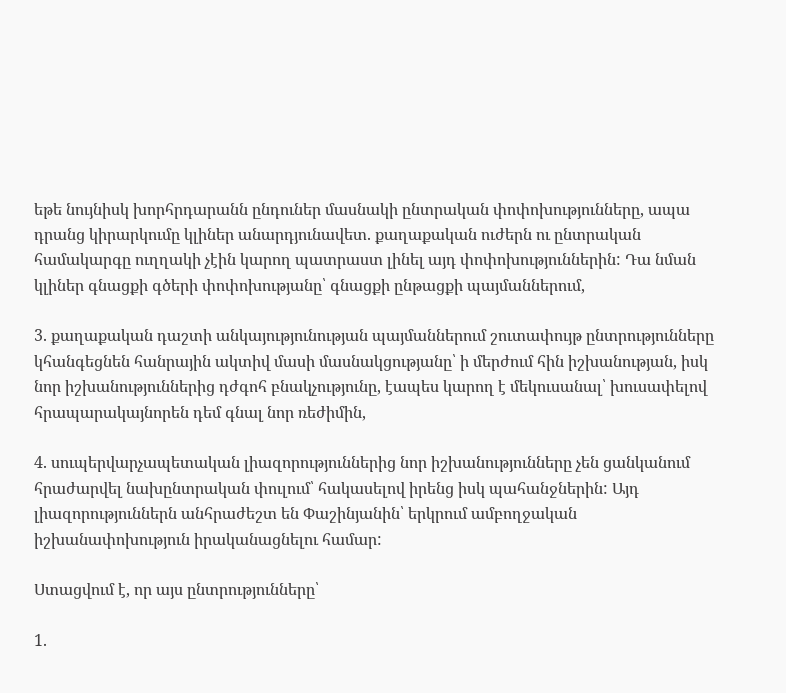եթե նույնիսկ խորհրդարանն ընդուներ մասնակի ընտրական փոփոխությունները, ապա դրանց կիրարկումը կլիներ անարդյունավետ. քաղաքական ուժերն ու ընտրական համակարգը ուղղակի չէին կարող պատրաստ լինել այդ փոփոխություններին: Դա նման կլիներ գնացքի գծերի փոփոխությանը՝ գնացքի ընթացքի պայմաններում,

3. քաղաքական դաշտի անկայությունության պայմաններում շուտափույթ ընտրությունները կհանգեցնեն հանրային ակտիվ մասի մասնակցությանը՝ ի մերժում հին իշխանության, իսկ նոր իշխանություններից դժգոհ բնակչությունը, էապես կարող է մեկուսանալ՝ խուսափելով հրապարակայնորեն դեմ գնալ նոր ռեժիմին,

4. սուպերվարչապետական լիազորություններից նոր իշխանությունները չեն ցանկանում հրաժարվել նախընտրական փուլում՝ հակասելով իրենց իսկ պահանջներին: Այդ լիազորություններն անհրաժեշտ են Փաշինյանին՝ երկրում ամբողջական իշխանափոխություն իրականացնելու համար:

Ստացվում է, որ այս ընտրությունները՝

1.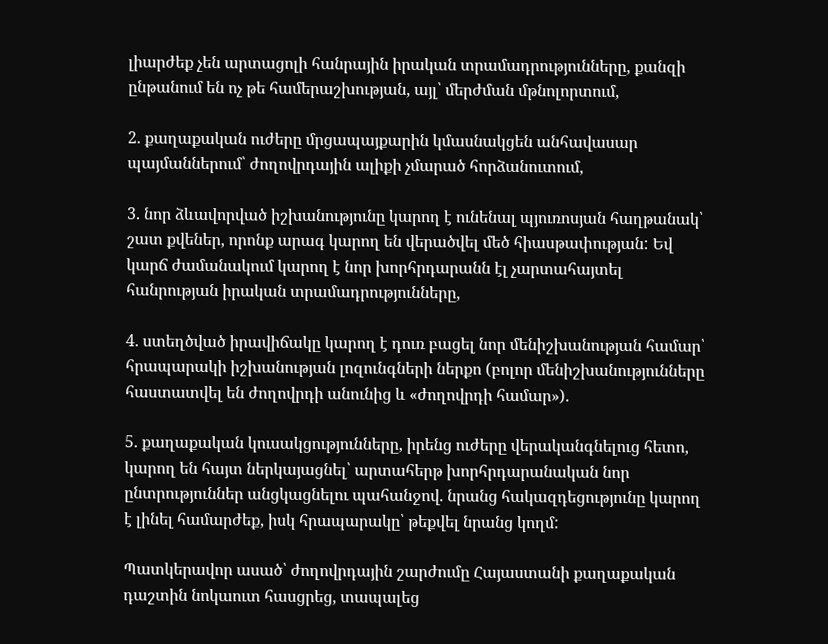լիարժեք չեն արտացոլի հանրային իրական տրամադրությունները, քանզի ընթանում են ոչ թե համերաշխության, այլ՝ մերժման մթնոլորտում,

2. քաղաքական ուժերը մրցապայքարին կմասնակցեն անհավասար պայմաններում՝ ժողովրդային ալիքի չմարած հորձանուտում,

3. նոր ձևավորված իշխանությունը կարող է ունենալ պյուռոսյան հաղթանակ՝ շատ քվեներ, որոնք արագ կարող են վերածվել մեծ հիասթափության: Եվ կարճ ժամանակում կարող է նոր խորհրդարանն էլ չարտահայտել հանրության իրական տրամադրությունները,

4. ստեղծված իրավիճակը կարող է դուռ բացել նոր մենիշխանության համար՝ հրապարակի իշխանության լոզունգների ներքո (բոլոր մենիշխանությունները հաստատվել են ժողովրդի անունից և «ժողովրդի համար»).

5. քաղաքական կուսակցությունները, իրենց ուժերը վերականգնելուց հետո, կարող են հայտ ներկայացնել՝ արտահերթ խորհրդարանական նոր ընտրություններ անցկացնելու պահանջով. նրանց հակազդեցությունը կարող է լինել համարժեք, իսկ հրապարակը՝ թեքվել նրանց կողմ:

Պատկերավոր ասած՝ ժողովրդային շարժումը Հայաստանի քաղաքական դաշտին նոկաուտ հասցրեց, տապալեց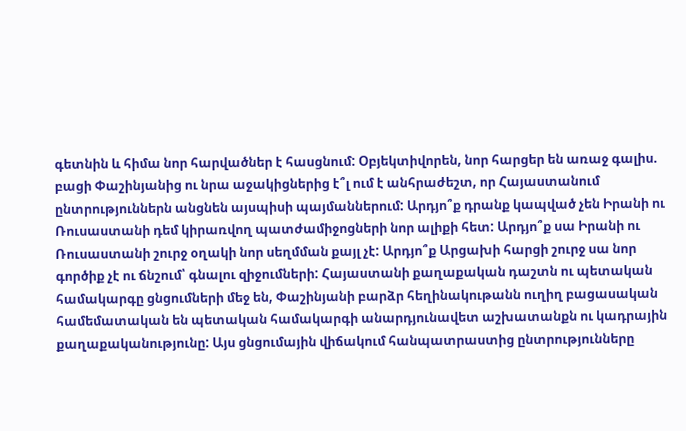գետնին և հիմա նոր հարվածներ է հասցնում: Օբյեկտիվորեն, նոր հարցեր են առաջ գալիս. բացի Փաշինյանից ու նրա աջակիցներից է՞լ ում է անհրաժեշտ, որ Հայաստանում ընտրություններն անցնեն այսպիսի պայմաններում: Արդյո՞ք դրանք կապված չեն Իրանի ու Ռուսաստանի դեմ կիրառվող պատժամիջոցների նոր ալիքի հետ: Արդյո՞ք սա Իրանի ու Ռուսաստանի շուրջ օղակի նոր սեղմման քայլ չէ: Արդյո՞ք Արցախի հարցի շուրջ սա նոր գործիք չէ ու ճնշում՝ գնալու զիջումների: Հայաստանի քաղաքական դաշտն ու պետական համակարգը ցնցումների մեջ են, Փաշինյանի բարձր հեղինակութանն ուղիղ բացասական համեմատական են պետական համակարգի անարդյունավետ աշխատանքն ու կադրային քաղաքականությունը: Այս ցնցումային վիճակում հանպատրաստից ընտրությունները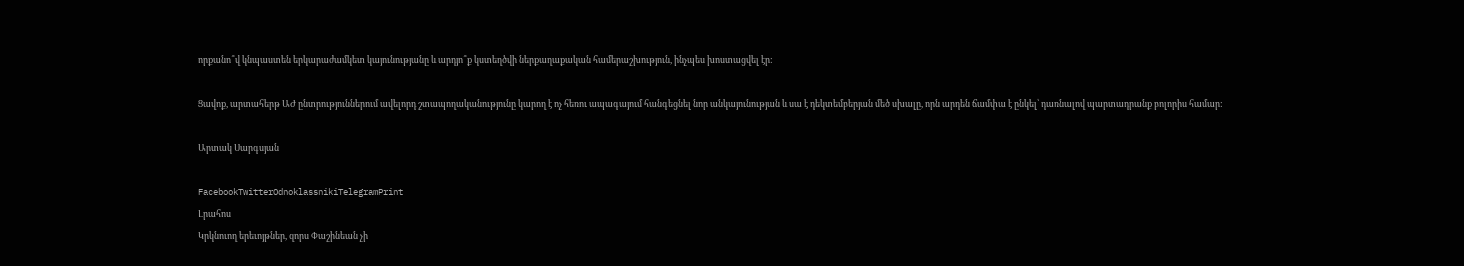որքանո՞վ կնպաստեն երկարաժամկետ կայունությանը և արդյո՞ք կստեղծվի ներքաղաքական համերաշխություն, ինչպես խոստացվել էր:

Ցավոք, արտահերթ ԱԺ ընտրություններում ավելորդ շտապողականությունը կարող է ոչ հեռու ապագայում հանգեցնել նոր անկայունության և սա է դեկտեմբերյան մեծ սխալը, որն արդեն ճամփա է ընկել՝ դառնալով պարտադրանք բոլորիս համար:

Արտակ Սարգսյան

FacebookTwitterOdnoklassnikiTelegramPrint
Լրահոս
Կրկնուող երեւոյթներ, զորս Փաշինեան չի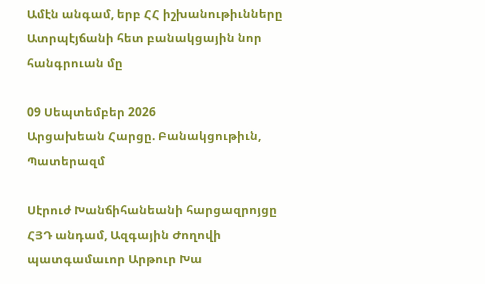Ամէն անգամ, երբ ՀՀ իշխանութիւնները Ատրպէյճանի հետ բանակցային նոր հանգրուան մը

09 Սեպտեմբեր 2026
Արցախեան Հարցը. Բանակցութիւն, Պատերազմ

Սէրուժ Խանճիհանեանի հարցազրոյցը ՀՅԴ անդամ, Ազգային Ժողովի պատգամաւոր Արթուր Խա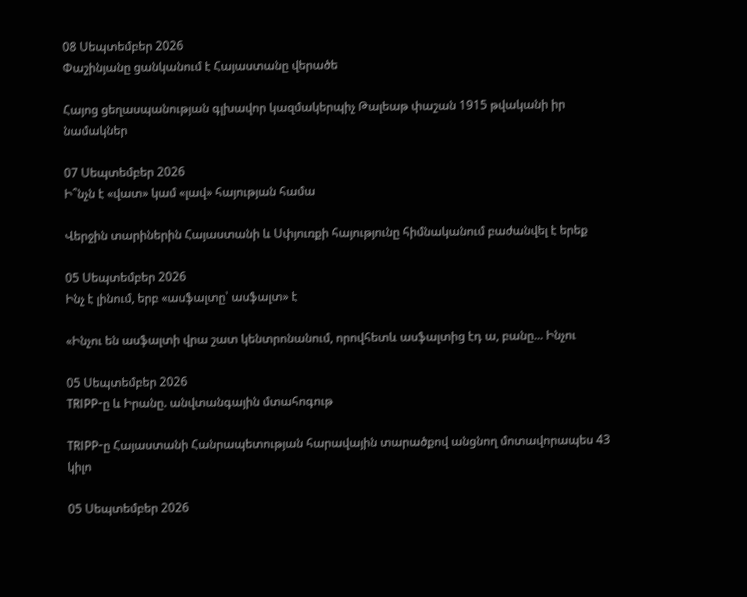08 Սեպտեմբեր 2026
Փաշինյանը ցանկանում է Հայաստանը վերածե

Հայոց ցեղասպանության գլխավոր կազմակերպիչ Թալեաթ փաշան 1915 թվականի իր նամակներ

07 Սեպտեմբեր 2026
Ի՞նչն է «վատ» կամ «լավ» հայության համա

Վերջին տարիներին Հայաստանի և Սփյուռքի հայությունը հիմնականում բաժանվել է երեք

05 Սեպտեմբեր 2026
Ինչ է լինում, երբ «ասֆալտը՝ ասֆալտ» է

«Ինչու են ասֆալտի վրա շատ կենտրոնանում, որովհետև ասֆալտից էդ ա, բանը... Ինչու

05 Սեպտեմբեր 2026
TRIPP-ը և Իրանը. անվտանգային մտահոգութ

TRIPP-ը Հայաստանի Հանրապետության հարավային տարածքով անցնող մոտավորապես 43 կիլո

05 Սեպտեմբեր 2026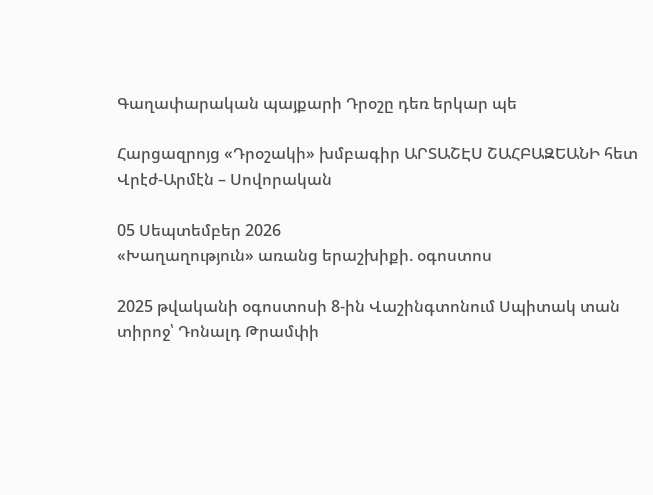Գաղափարական պայքարի Դրօշը դեռ երկար պե

Հարցազրոյց «Դրօշակի» խմբագիր ԱՐՏԱՇԷՍ ՇԱՀԲԱԶԵԱՆԻ հետ Վրէժ-Արմէն – Սովորական

05 Սեպտեմբեր 2026
«Խաղաղություն» առանց երաշխիքի. օգոստոս

2025 թվականի օգոստոսի 8-ին Վաշինգտոնում Սպիտակ տան տիրոջ՝ Դոնալդ Թրամփի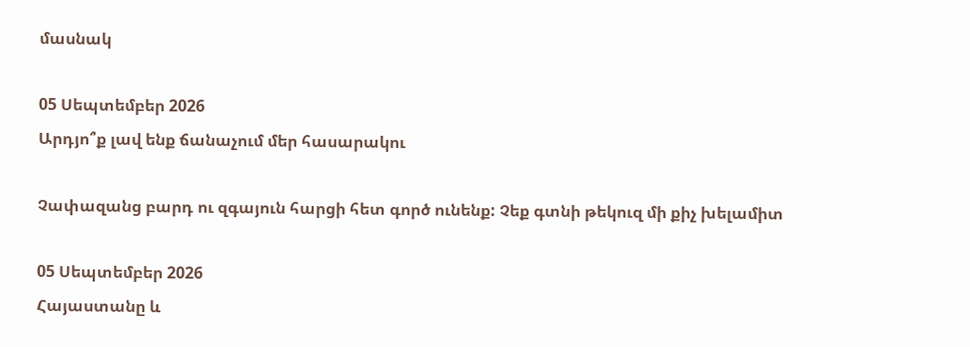մասնակ

05 Սեպտեմբեր 2026
Արդյո՞ք լավ ենք ճանաչում մեր հասարակու

Չափազանց բարդ ու զգայուն հարցի հետ գործ ունենք: Չեք գտնի թեկուզ մի քիչ խելամիտ

05 Սեպտեմբեր 2026
Հայաստանը և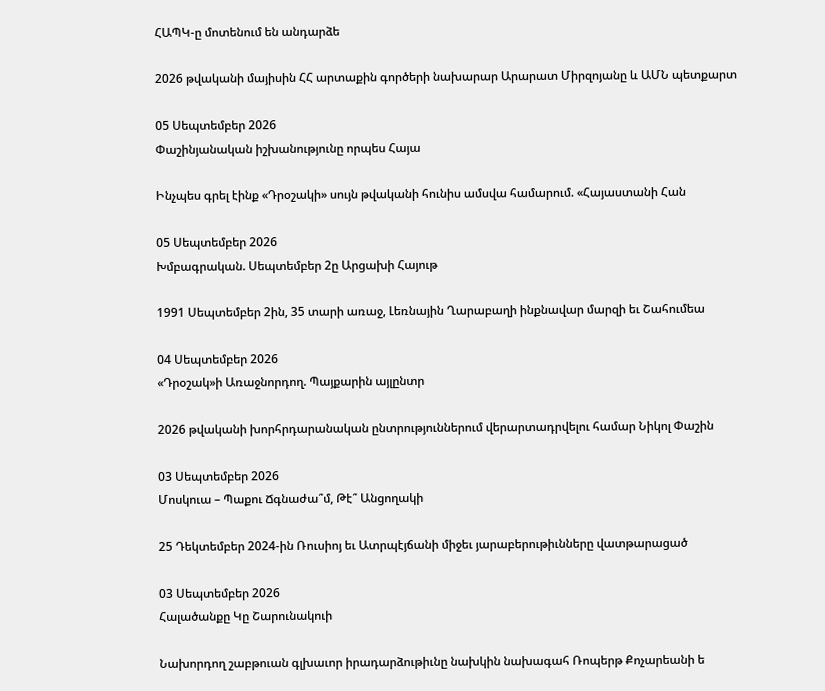ՀԱՊԿ-ը մոտենում են անդարձե

2026 թվականի մայիսին ՀՀ արտաքին գործերի նախարար Արարատ Միրզոյանը և ԱՄՆ պետքարտ

05 Սեպտեմբեր 2026
Փաշինյանական իշխանությունը որպես Հայա

Ինչպես գրել էինք «Դրօշակի» սույն թվականի հունիս ամսվա համարում. «Հայաստանի Հան

05 Սեպտեմբեր 2026
Խմբագրական. Սեպտեմբեր 2ը Արցախի Հայութ

1991 Սեպտեմբեր 2ին, 35 տարի առաջ, Լեռնային Ղարաբաղի ինքնավար մարզի եւ Շահումեա

04 Սեպտեմբեր 2026
«Դրօշակ»ի Առաջնորդող. Պայքարին այլընտր

2026 թվականի խորհրդարանական ընտրություններում վերարտադրվելու համար Նիկոլ Փաշին

03 Սեպտեմբեր 2026
Մոսկուա – Պաքու Ճգնաժա՞մ, Թէ՞ Անցողակի

25 Դեկտեմբեր 2024-ին Ռուսիոյ եւ Ատրպէյճանի միջեւ յարաբերութիւնները վատթարացած

03 Սեպտեմբեր 2026
Հալածանքը Կը Շարունակուի

Նախորդող շաբթուան գլխաւոր իրադարձութիւնը նախկին նախագահ Ռոպերթ Քոչարեանի ե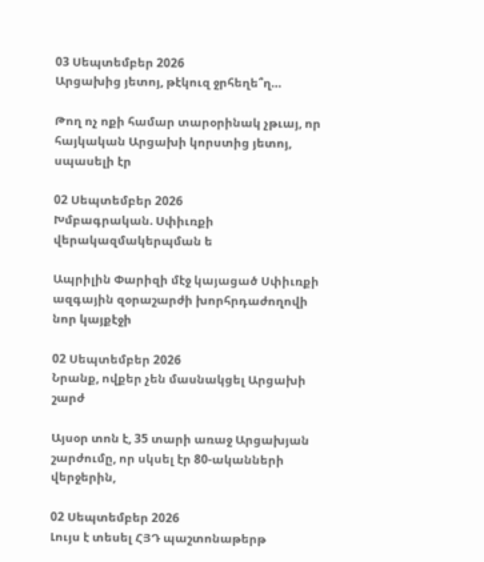03 Սեպտեմբեր 2026
Արցախից յետոյ, թէկուզ ջրհեղե՞ղ…

Թող ոչ ոքի համար տարօրինակ չթւայ, որ հայկական Արցախի կորստից յետոյ, սպասելի էր

02 Սեպտեմբեր 2026
Խմբագրական. Սփիւռքի վերակազմակերպման ե

Ապրիլին Փարիզի մէջ կայացած Սփիւռքի ազգային զօրաշարժի խորհրդաժողովի նոր կայքէջի

02 Սեպտեմբեր 2026
Նրանք, ովքեր չեն մասնակցել Արցախի շարժ

Այսօր տոն է, 35 տարի առաջ Արցախյան շարժումը, որ սկսել էր 80-ականների վերջերին,

02 Սեպտեմբեր 2026
Լույս է տեսել ՀՅԴ պաշտոնաթերթ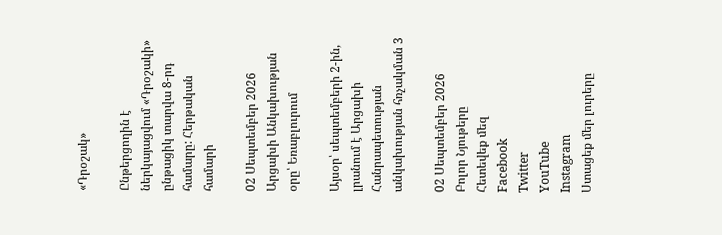«Դրօշակ»

Ընթերցողին է ներկայացվում «Դրօշակի» ընթացիկ տարվա 8-րդ համարը: Հերթական համարի

02 Սեպտեմբեր 2026
Արցախի Անկախության օրը՝ Եռաբլուրում

Այսօր՝ սեպտեմբերի 2-ին, լրանում է Արցախի Հանրապետության անկախության հռչակման 3

02 Սեպտեմբեր 2026
Բոլոր Նյութերը
Հետեվեք մեզ
Facebook
Twitter
YouTube
Instagram
Ստացեք մեր լուրերը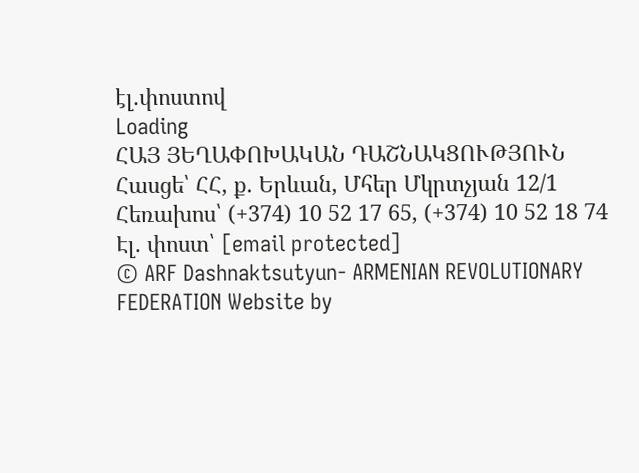էլ.փոստով
Loading
ՀԱՅ ՅԵՂԱՓՈԽԱԿԱՆ ԴԱՇՆԱԿՑՈՒԹՅՈՒՆ Հասցե՝ ՀՀ, ք. Երևան, Մհեր Մկրտչյան 12/1 Հեռախոս՝ (+374) 10 52 17 65, (+374) 10 52 18 74 Էլ. փոստ՝ [email protected]
© ARF Dashnaktsutyun- ARMENIAN REVOLUTIONARY FEDERATION Website by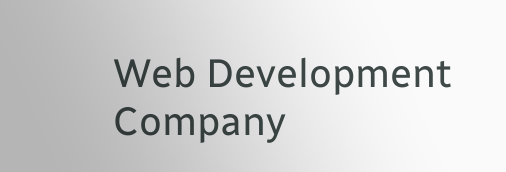Web Development Company